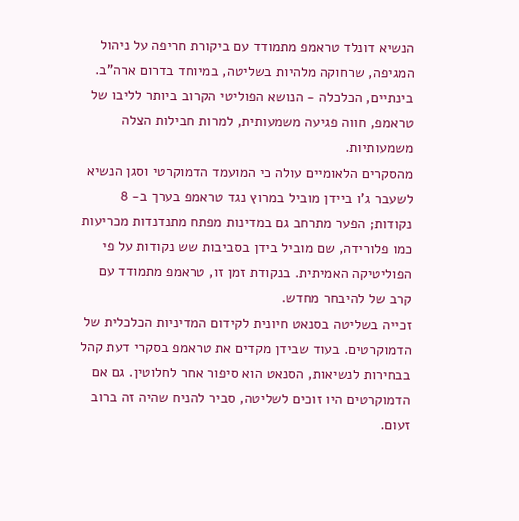הנשיא דונלד טראמפ מתמודד עם ביקורת חריפה על ניהול המגיפה, שרחוקה מלהיות בשליטה, במיוחד בדרום ארה"ב. בינתיים, הכלכלה - הנושא הפוליטי הקרוב ביותר לליבו של טראמפ, חווה פגיעה משמעותית, למרות חבילות הצלה משמעותיות.
מהסקרים הלאומיים עולה כי המועמד הדמוקרטי וסגן הנשיא לשעבר ג'ו ביידן מוביל במרוץ נגד טראמפ בערך ב- 8 נקודות; הפער מתרחב גם במדינות מפתח מתנדנדות מכריעות כמו פלורידה, שם מוביל בידן בסביבות שש נקודות על פי הפוליטיקה האמיתית. בנקודת זמן זו, טראמפ מתמודד עם קרב של להיבחר מחדש.
זכייה בשליטה בסנאט חיונית לקידום המדיניות הכלכלית של הדמוקרטים. בעוד שבידן מקדים את טראמפ בסקרי דעת קהל בבחירות לנשיאות, הסנאט הוא סיפור אחר לחלוטין. גם אם הדמוקרטים היו זוכים לשליטה, סביר להניח שהיה זה ברוב זעום.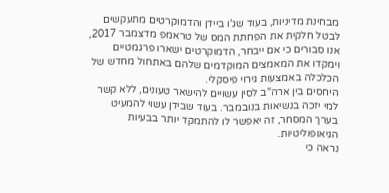מבחינת מדיניות, בעוד שג'ו ביידן והדמוקרטים מתעקשים לבטל חלקית את הפחתת המס של טראמפ מדצמבר 2017, אנו סבורים כי אם ייבחר, הדמוקרטים ישארו פרגמטיים וימקדו את המאמצים המוקדמים שלהם באתחול מחדש של הכלכלה באמצעות גירוי פיסקלי.
היחסים בין ארה"ב לסין עשויים להישאר טעונים, ללא קשר למי יזכה בנשיאות בנובמבר. בעוד שבידן עשוי להמעיט בערך המסחר, זה יאפשר לו להתמקד יותר בבעיות הגיאופוליטיות.
נראה כי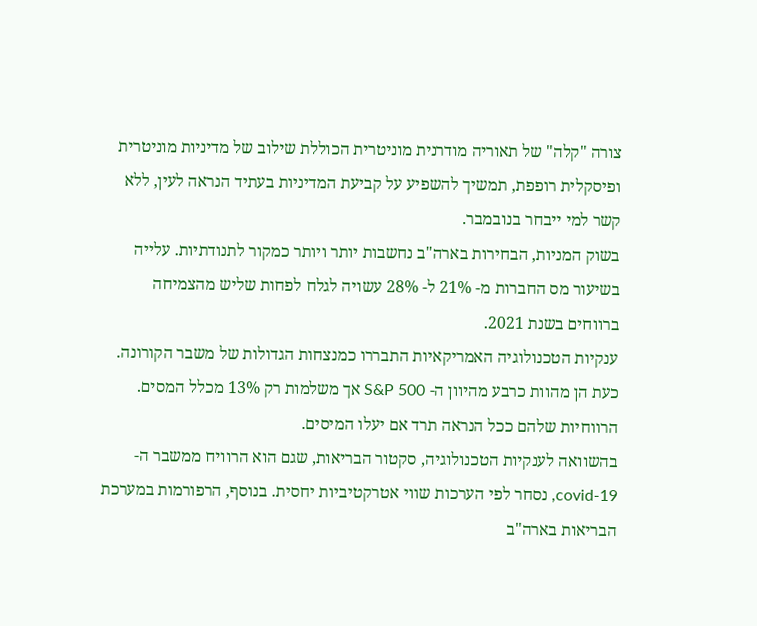צורה "קלה" של תאוריה מודרנית מוניטרית הכוללת שילוב של מדיניות מוניטרית ופיסקלית רופפת, תמשיך להשפיע על קביעת המדיניות בעתיד הנראה לעין, ללא קשר למי ייבחר בנובמבר.
בשוק המניות, הבחירות בארה"ב נחשבות יותר ויותר כמקור לתנודתיות. עלייה בשיעור מס החברות מ- 21% ל- 28% עשויה לגלח לפחות שליש מהצמיחה ברווחים בשנת 2021.
ענקיות הטכנולוגיה האמריקאיות התבררו כמנצחות הגדולות של משבר הקורונה. כעת הן מהוות כרבע מהיוון ה- S&P 500 אך משלמות רק 13% מכלל המסים. הרווחיות שלהם ככל הנראה תרד אם יעלו המיסים.
בהשוואה לענקיות הטכנולוגיה, סקטור הבריאות, שגם הוא הרוויח ממשבר ה- covid-19, נסחר לפי הערכות שווי אטרקטיביות יחסית. בנוסף, הרפורמות במערכת הבריאות בארה"ב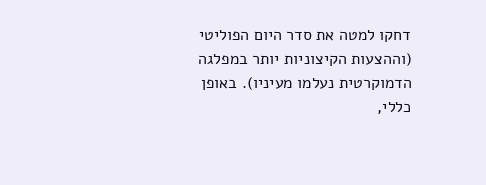דחקו למטה את סדר היום הפוליטי (וההצעות הקיצוניות יותר במפלגה הדמוקרטית נעלמו מעיניו). באופן כללי,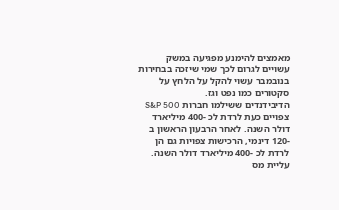מאמצים להימנע מפגיעה במשק עשויים לגרום לכך שמי שיזכה בבחירות בנובמבר עשוי להקל על הלחץ על סקטורים כמו נפט וגז.
הדיבידנדים ששילמו חברות S&P 500 צפויים כעת לרדת לכ -400 מיליארד דולר השנה. לאחר הרבעון הראשון ב -120 דינמי, הרכישות צפויות גם הן לרדת לכ -400 מיליארד דולר השנה. עליית מס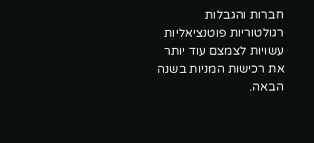חברות והגבלות רגולטוריות פוטנציאליות עשויות לצמצם עוד יותר את רכישות המניות בשנה הבאה.